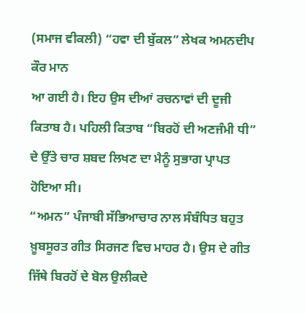(ਸਮਾਜ ਵੀਕਲੀ) “ਹਵਾ ਦੀ ਬੁੱਕਲ” ਲੇਖਕ ਅਮਨਦੀਪ ਕੌਰ ਮਾਨ
ਆ ਗਈ ਹੈ। ਇਹ ਉਸ ਦੀਆਂ ਰਚਨਾਵਾਂ ਦੀ ਦੂਜੀ ਕਿਤਾਬ ਹੈ। ਪਹਿਲੀ ਕਿਤਾਬ “ਬਿਰਹੋਂ ਦੀ ਅਣਜੰਮੀ ਧੀ” ਦੇ ਉੱਤੇ ਚਾਰ ਸ਼ਬਦ ਲਿਖਣ ਦਾ ਮੈਨੂੰ ਸੁਭਾਗ ਪ੍ਰਾਪਤ ਹੋਇਆ ਸੀ।
“ਅਮਨ” ਪੰਜਾਬੀ ਸੱਭਿਆਚਾਰ ਨਾਲ ਸੰਬੰਧਿਤ ਬਹੁਤ ਖ਼ੂਬਸੂਰਤ ਗੀਤ ਸਿਰਜਣ ਵਿਚ ਮਾਹਰ ਹੈ। ਉਸ ਦੇ ਗੀਤ ਜਿੱਥੇ ਬਿਰਹੋਂ ਦੇ ਬੋਲ ਉਲੀਕਦੇ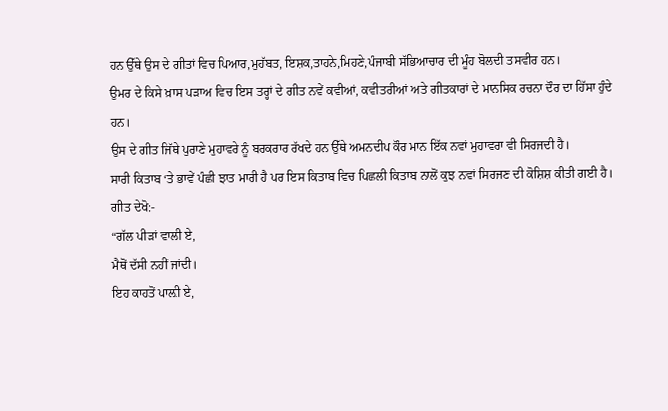ਹਨ ਉੱਥੇ ਉਸ ਦੇ ਗੀਤਾਂ ਵਿਚ ਪਿਆਰ,ਮੁਹੱਬਤ, ਇਸ਼ਕ,ਤਾਹਨੇ,ਮਿਹਣੇ,ਪੰਜਾਬੀ ਸੱਭਿਆਚਾਰ ਦੀ ਮੂੰਹ ਬੋਲਦੀ ਤਸਵੀਰ ਹਨ।
ਉਮਰ ਦੇ ਕਿਸੇ ਖ਼ਾਸ ਪੜਾਅ ਵਿਚ ਇਸ ਤਰ੍ਹਾਂ ਦੇ ਗੀਤ ਨਵੇਂ ਕਵੀਆਂ, ਕਵੀਤਰੀਆਂ ਅਤੇ ਗੀਤਕਾਰਾਂ ਦੇ ਮਾਨਸਿਕ ਰਚਨਾ ਦੌਰ ਦਾ ਹਿੱਸਾ ਹੁੰਦੇ ਹਨ।
ਉਸ ਦੇ ਗੀਤ ਜਿੱਥੇ ਪੁਰਾਣੇ ਮੁਹਾਵਰੇ ਨੂੰ ਬਰਕਰਾਰ ਰੱਖਦੇ ਹਨ ਉੱਥੇ ਅਮਨਦੀਪ ਕੌਰ ਮਾਨ ਇੱਕ ਨਵਾਂ ਮੁਹਾਵਰਾ ਵੀ ਸਿਰਜਦੀ ਹੈ।
ਸਾਰੀ ਕਿਤਾਬ ‘ਤੇ ਭਾਵੇਂ ਪੰਛੀ ਝਾਤ ਮਾਰੀ ਹੈ ਪਰ ਇਸ ਕਿਤਾਬ ਵਿਚ ਪਿਛਲੀ ਕਿਤਾਬ ਨਾਲੋਂ ਕੁਝ ਨਵਾਂ ਸਿਰਜਣ ਦੀ ਕੋਸ਼ਿਸ਼ ਕੀਤੀ ਗਈ ਹੈ।
ਗੀਤ ਦੇਖੋ:-
“ਗੱਲ ਪੀੜਾਂ ਵਾਲੀ ਏ,
ਮੈਥੋਂ ਦੱਸੀ ਨਹੀਂ ਜਾਂਦੀ।
ਇਹ ਕਾਹਤੋਂ ਪਾਲ਼ੀ ਏ,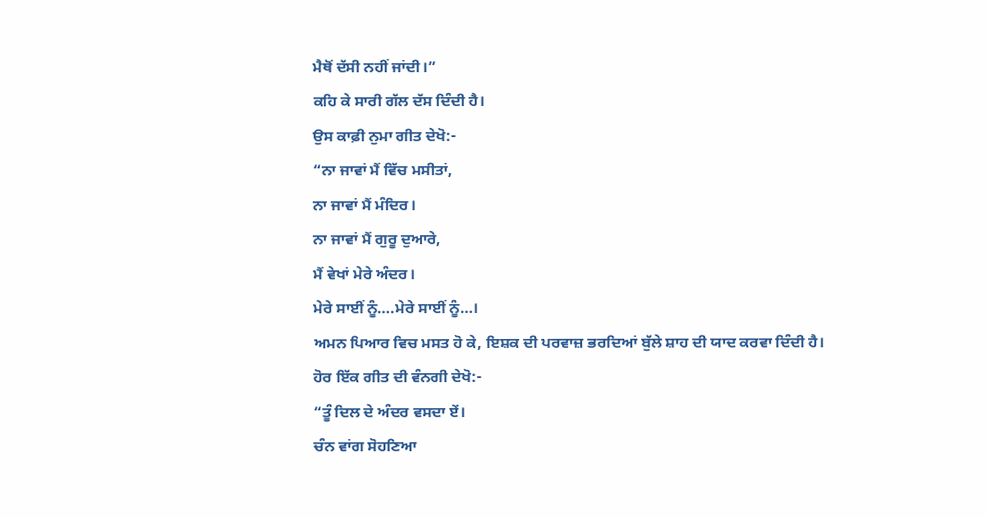ਮੈਥੋਂ ਦੱਸੀ ਨਹੀਂ ਜਾਂਦੀ।”
ਕਹਿ ਕੇ ਸਾਰੀ ਗੱਲ ਦੱਸ ਦਿੰਦੀ ਹੈ।
ਉਸ ਕਾਫ਼ੀ ਨੁਮਾ ਗੀਤ ਦੇਖੋ:-
“ਨਾ ਜਾਵਾਂ ਮੈਂ ਵਿੱਚ ਮਸੀਤਾਂ,
ਨਾ ਜਾਵਾਂ ਮੈਂ ਮੰਦਿਰ।
ਨਾ ਜਾਵਾਂ ਮੈਂ ਗੁਰੂ ਦੁਆਰੇ,
ਮੈਂ ਵੇਖਾਂ ਮੇਰੇ ਅੰਦਰ।
ਮੇਰੇ ਸਾਈਂ ਨੂੰ….ਮੇਰੇ ਸਾਈਂ ਨੂੰ…।
ਅਮਨ ਪਿਆਰ ਵਿਚ ਮਸਤ ਹੋ ਕੇ, ਇਸ਼ਕ ਦੀ ਪਰਵਾਜ਼ ਭਰਦਿਆਂ ਬੁੱਲੇ ਸ਼ਾਹ ਦੀ ਯਾਦ ਕਰਵਾ ਦਿੰਦੀ ਹੈ।
ਹੋਰ ਇੱਕ ਗੀਤ ਦੀ ਵੰਨਗੀ ਦੇਖੋ:-
“ਤੂੰ ਦਿਲ ਦੇ ਅੰਦਰ ਵਸਦਾ ਏਂ।
ਚੰਨ ਵਾਂਗ ਸੋਹਣਿਆ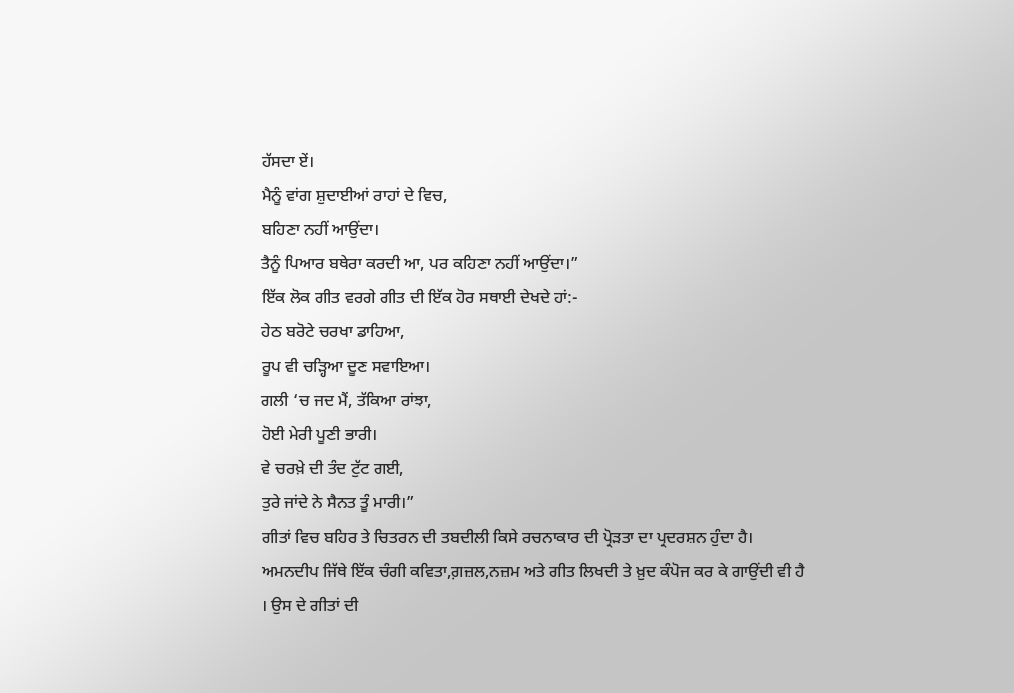ਹੱਸਦਾ ਏਂ।
ਮੈਨੂੰ ਵਾਂਗ ਸ਼ੁਦਾਈਆਂ ਰਾਹਾਂ ਦੇ ਵਿਚ,
ਬਹਿਣਾ ਨਹੀਂ ਆਉਂਦਾ।
ਤੈਨੂੰ ਪਿਆਰ ਬਥੇਰਾ ਕਰਦੀ ਆ, ਪਰ ਕਹਿਣਾ ਨਹੀਂ ਆਉਂਦਾ।”
ਇੱਕ ਲੋਕ ਗੀਤ ਵਰਗੇ ਗੀਤ ਦੀ ਇੱਕ ਹੋਰ ਸਥਾਈ ਦੇਖਦੇ ਹਾਂ:-
ਹੇਠ ਬਰੋਟੇ ਚਰਖਾ ਡਾਹਿਆ,
ਰੂਪ ਵੀ ਚੜ੍ਹਿਆ ਦੂਣ ਸਵਾਇਆ।
ਗਲੀ ‘ਚ ਜਦ ਮੈਂ, ਤੱਕਿਆ ਰਾਂਝਾ,
ਹੋਈ ਮੇਰੀ ਪੂਣੀ ਭਾਰੀ।
ਵੇ ਚਰਖ਼ੇ ਦੀ ਤੰਦ ਟੁੱਟ ਗਈ,
ਤੁਰੇ ਜਾਂਦੇ ਨੇ ਸੈਨਤ ਤੂੰ ਮਾਰੀ।”
ਗੀਤਾਂ ਵਿਚ ਬਹਿਰ ਤੇ ਚਿਤਰਨ ਦੀ ਤਬਦੀਲੀ ਕਿਸੇ ਰਚਨਾਕਾਰ ਦੀ ਪ੍ਰੋੜਤਾ ਦਾ ਪ੍ਰਦਰਸ਼ਨ ਹੁੰਦਾ ਹੈ।
ਅਮਨਦੀਪ ਜਿੱਥੇ ਇੱਕ ਚੰਗੀ ਕਵਿਤਾ,ਗ਼ਜ਼ਲ,ਨਜ਼ਮ ਅਤੇ ਗੀਤ ਲਿਖਦੀ ਤੇ ਖ਼ੁਦ ਕੰਪੋਜ ਕਰ ਕੇ ਗਾਉਂਦੀ ਵੀ ਹੈ । ਉਸ ਦੇ ਗੀਤਾਂ ਦੀ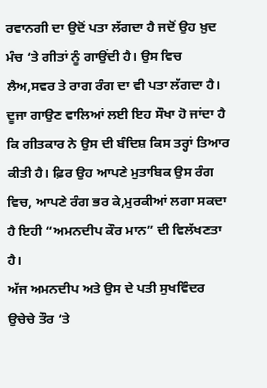ਰਵਾਨਗੀ ਦਾ ਉਦੋਂ ਪਤਾ ਲੱਗਦਾ ਹੈ ਜਦੋਂ ਉਹ ਖ਼ੁਦ ਮੰਚ ‘ਤੇ ਗੀਤਾਂ ਨੂੰ ਗਾਉਂਦੀ ਹੈ। ਉਸ ਵਿਚ ਲੈਅ,ਸਵਰ ਤੇ ਰਾਗ ਰੰਗ ਦਾ ਵੀ ਪਤਾ ਲੱਗਦਾ ਹੈ। ਦੂਜਾ ਗਾਉਣ ਵਾਲਿਆਂ ਲਈ ਇਹ ਸੌਖਾ ਹੋ ਜਾਂਦਾ ਹੈ ਕਿ ਗੀਤਕਾਰ ਨੇ ਉਸ ਦੀ ਬੰਦਿਸ਼ ਕਿਸ ਤਰ੍ਹਾਂ ਤਿਆਰ ਕੀਤੀ ਹੈ। ਫ਼ਿਰ ਉਹ ਆਪਣੇ ਮੁਤਾਬਿਕ ਉਸ ਰੰਗ ਵਿਚ, ਆਪਣੇ ਰੰਗ ਭਰ ਕੇ,ਮੁਰਕੀਆਂ ਲਗਾ ਸਕਦਾ ਹੈ ਇਹੀ “ਅਮਨਦੀਪ ਕੌਰ ਮਾਨ” ਦੀ ਵਿਲੱਖਣਤਾ ਹੈ।
ਅੱਜ ਅਮਨਦੀਪ ਅਤੇ ਉਸ ਦੇ ਪਤੀ ਸੁਖਵਿੰਦਰ ਉਚੇਚੇ ਤੌਰ ‘ਤੇ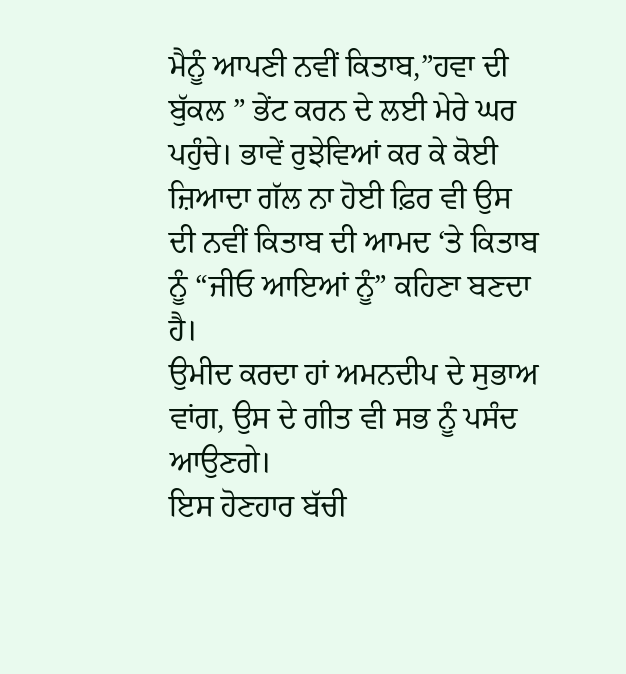ਮੈਨੂੰ ਆਪਣੀ ਨਵੀਂ ਕਿਤਾਬ,”ਹਵਾ ਦੀ ਬੁੱਕਲ ” ਭੇਂਟ ਕਰਨ ਦੇ ਲਈ ਮੇਰੇ ਘਰ ਪਹੁੰਚੇ। ਭਾਵੇਂ ਰੁਝੇਵਿਆਂ ਕਰ ਕੇ ਕੋਈ ਜ਼ਿਆਦਾ ਗੱਲ ਨਾ ਹੋਈ ਫ਼ਿਰ ਵੀ ਉਸ ਦੀ ਨਵੀਂ ਕਿਤਾਬ ਦੀ ਆਮਦ ‘ਤੇ ਕਿਤਾਬ ਨੂੰ “ਜੀਓ ਆਇਆਂ ਨੂੰ” ਕਹਿਣਾ ਬਣਦਾ ਹੈ।
ਉਮੀਦ ਕਰਦਾ ਹਾਂ ਅਮਨਦੀਪ ਦੇ ਸੁਭਾਅ ਵਾਂਗ, ਉਸ ਦੇ ਗੀਤ ਵੀ ਸਭ ਨੂੰ ਪਸੰਦ ਆਉਣਗੇ।
ਇਸ ਹੋਣਹਾਰ ਬੱਚੀ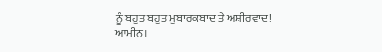ਨੂੰ ਬਹੁਤ ਬਹੁਤ ਮੁਬਾਰਕਬਾਦ ਤੇ ਅਸ਼ੀਰਵਾਦ!
ਆਮੀਨ।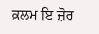ਕ਼ਲਮ ਇ ਜ਼ੋਰ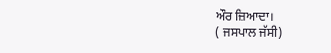ਔਰ ਜ਼ਿਆਦਾ।
( ਜਸਪਾਲ ਜੱਸੀ)